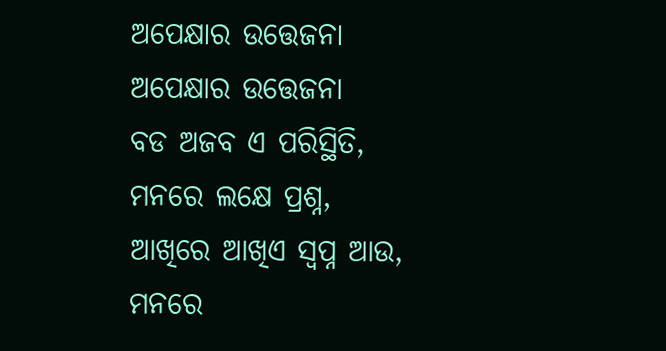ଅପେକ୍ଷାର ଉତ୍ତେଜନା
ଅପେକ୍ଷାର ଉତ୍ତେଜନା
ବଡ ଅଜବ ଏ ପରିସ୍ଥିତି,
ମନରେ ଲକ୍ଷେ ପ୍ରଶ୍ନ,
ଆଖିରେ ଆଖିଏ ସ୍ୱପ୍ନ ଆଉ,
ମନରେ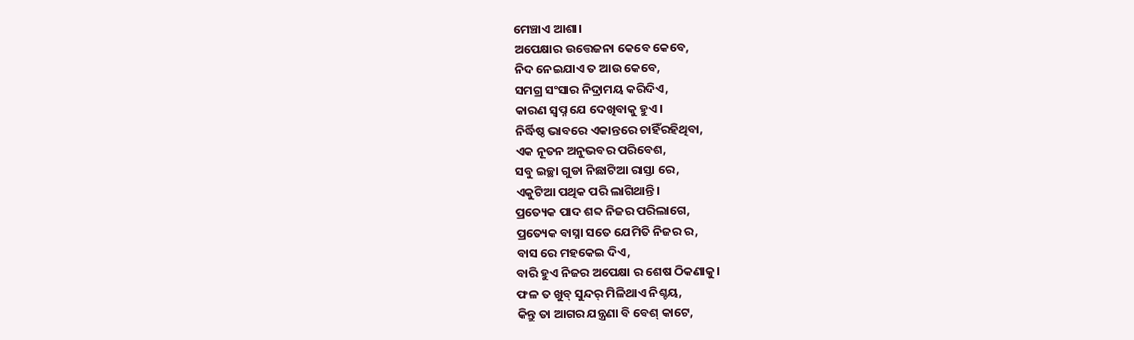ମେଞ୍ଚାଏ ଆଶା।
ଅପେକ୍ଷାର ଉତ୍ତେଜନା କେବେ କେବେ,
ନିଦ ନେଇଯାଏ ତ ଆଉ କେବେ,
ସମଗ୍ର ସଂସାର ନିଦ୍ରାମୟ କରିଦିଏ,
କାରଣ ସ୍ୱପ୍ନ ଯେ ଦେଖିବାକୁ ହୁଏ।
ନିର୍ଦ୍ଧିଷ୍ଠ ଭାବରେ ଏକାନ୍ତରେ ଚାହିଁରହିଥିବା,
ଏକ ନୂତନ ଅନୁଭବର ପରିବେଶ,
ସବୁ ଇଚ୍ଛା ଗୁଡା ନିଛାଟିଆ ରାସ୍ତା ରେ,
ଏକୁଟିଆ ପଥିକ ପରି ଲାଗିଥାନ୍ତି।
ପ୍ରତ୍ୟେକ ପାଦ ଶବ୍ଦ ନିଜର ପରିଲାଗେ,
ପ୍ରତ୍ୟେକ ବାସ୍ନା ସତେ ଯେମିତି ନିଜର ର,
ବାସ ରେ ମହକେଇ ଦିଏ,
ବାରି ହୁଏ ନିଜର ଅପେକ୍ଷା ର ଶେଷ ଠିକଣାକୁ।
ଫଳ ତ ଖୁବ୍ ସୁନ୍ଦର୍ ମିଳିଥାଏ ନିଶ୍ଚୟ,
କିନ୍ତୁ ତା ଆଗର ଯନ୍ତ୍ରଣା ବି ବେଶ୍ କାଟେ,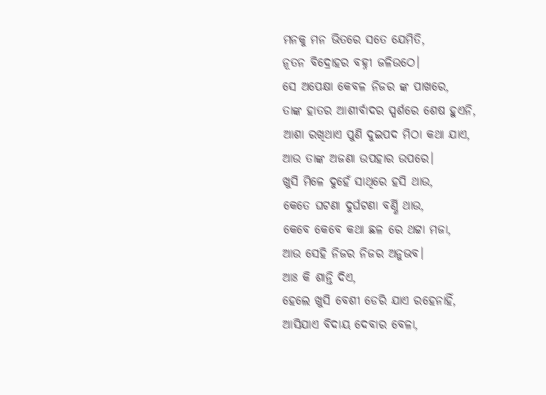ମନକୁ ମନ ଭିତରେ ସତେ ଯେମିତି,
ନୂତନ ବିଦ୍ରୋହର ବହ୍ନୀ ଜଳିଉଠେ।
ସେ ଅପେକ୍ଷା କେବଳ ନିଜର ଙ୍କ ପାଖରେ,
ତାଙ୍କ ହାତର ଆଶୀର୍ବାଦର ସ୍ପର୍ଶରେ ଶେଷ ହୁଏନି,
ଆଶା ରଖିଥାଏ ପୁଣି ଦୁଇପଦ ମିଠା କଥା ଯାଏ,
ଆଉ ତାଙ୍କ ଅଜଣା ଉପହାର ଉପରେ।
ଖୁସି ମିଳେ ଦୁହେଁ ସାଥିରେ ହସି ଥାଉ,
କେତେ ଘଟଣା ଦୁର୍ଘଟଣା ବର୍ଣ୍ଣି ଥାଉ,
କେବେ କେବେ କଥା ଛଳ ରେ ଥଟ୍ଟା ମଜା,
ଆଉ ସେହି ନିଜର ନିଜର ଅନୁଭବ।
ଆଃ କି ଶାନ୍ତି ଦିଏ,
ହେଲେ ଖୁସି ବେଶୀ ଡେରି ଯାଏ ରହେନାହିଁ,
ଆସିଯାଏ ବିଦାୟ ଦେବାର ବେଳା,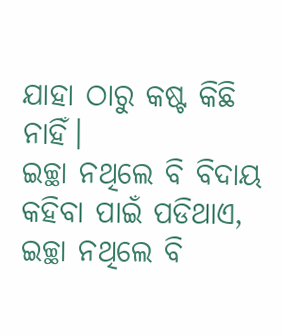ଯାହା ଠାରୁ କଷ୍ଟ କିଛି ନାହିଁ।
ଇଚ୍ଛା ନଥିଲେ ବି ବିଦାୟ କହିବା ପାଇଁ ପଡିଥାଏ,
ଇଚ୍ଛା ନଥିଲେ ବି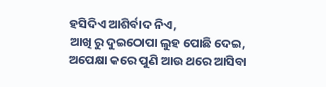ହସିଦିଏ ଆଶିର୍ବାଦ ନିଏ,
ଆଖି ରୁ ଦୁଇଠୋପା ଲୁହ ପୋଛି ଦେଇ,
ଅପେକ୍ଷା କରେ ପୁଣି ଆଉ ଥରେ ଆସିବା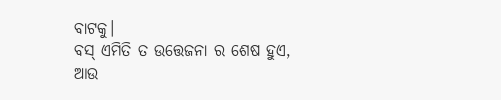ବାଟକୁ।
ବସ୍ ଏମିତି ତ ଉତ୍ତେଜନା ର ଶେଷ ହୁଏ,
ଆଉ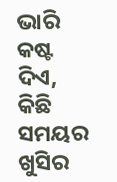ଭାରି କଷ୍ଟ ଦିଏ,
କିଛି ସମୟର ଖୁସିର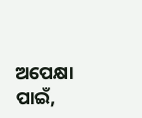ଅପେକ୍ଷା ପାଇଁ,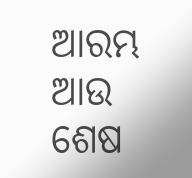ଆରମ୍ଭ ଆଉ ଶେଷ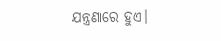ଯନ୍ତ୍ରଣାରେ ହୁଏ।